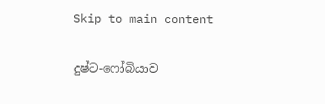Skip to main content

දුෂ්ට-ෆෝබියාව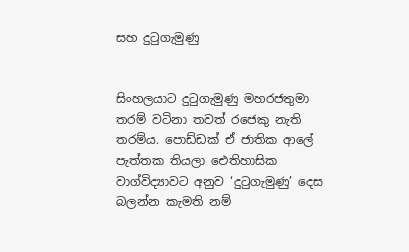සහ දුටුගැමුණු


සිංහලයාට දුටුගැමුණු මහරජතුමා තරම් වටිනා තවත් රජෙකු නැති තරම්ය. පොඩ්ඩක් ඒ ජාතික ආලේ පැත්තක තියලා ඓතිහාසික වාග්විද්‍යාවට අනුව ‘දුටුගැමුණු’ දෙස බලන්න කැමති නම්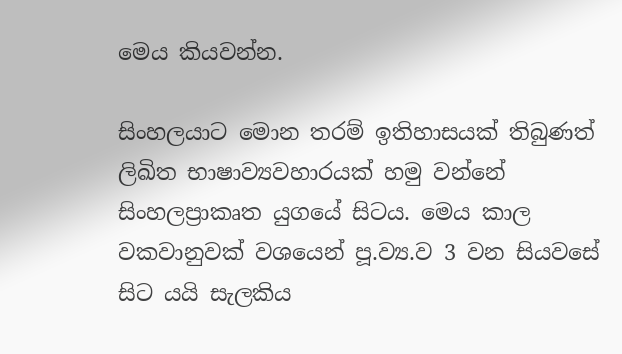මෙය කියවන්න.

සිංහලයාට මොන තරම් ඉතිහාසයක් තිබුණත් ලිඛිත භාෂාව්‍යවහාරයක් හමු වන්නේ සිංහලප්‍රාකෘත යුගයේ සිටය. මෙය කාල වකවානුවක් වශයෙන් පූ.ව්‍ය.ව 3 වන සියවසේ සිට යයි සැලකිය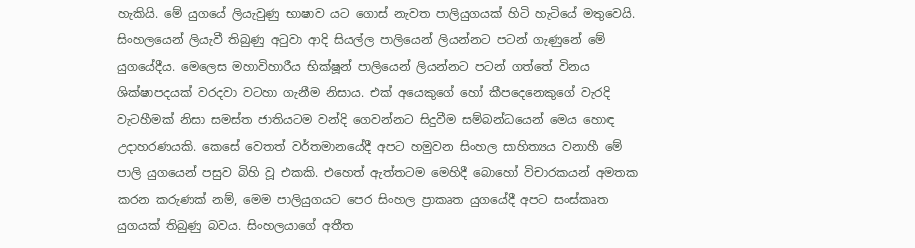හැකියි. මේ යුගයේ ලියැවුණු භාෂාව යට ගොස් නැවත පාලියුගයක් හිටි හැටියේ මතුවෙයි. සිංහලයෙන් ලියැවී තිබුණු අටුවා ආදි සියල්ල පාලියෙන් ලියන්නට පටන් ගැණුනේ මේ යුගයේදීය. මෙලෙස මහාවිහාරීය භික්ෂූන් පාලියෙන් ලියන්නට පටන් ගත්තේ විනය ශික්ෂාපදයක් වරදවා වටහා ගැනීම නිසාය. එක් අයෙකුගේ හෝ කීපදෙනෙකුගේ වැරදි වැටහීමක් නිසා සමස්ත ජාතියටම වන්දි ගෙවන්නට සිදුවීම සම්බන්ධයෙන් මෙය හොඳ උදාහරණයකි. කෙසේ වෙතත් වර්තමානයේදී අපට හමුවන සිංහල සාහිත්‍යය වනාහී මේ පාලි යුගයෙන් පසුව බිහි වූ එකකි. එහෙත් ඇත්තටම මෙහිදී බොහෝ විචාරකයන් අමතක කරන කරුණක් නම්, මෙම පාලියුගයට පෙර සිංහල ප්‍රාකෘත යුගයේදී අපට සංස්කෘත යුගයක් තිබුණු බවය. සිංහලයාගේ අතීත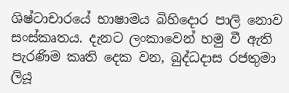ශිෂ්ටාචාරයේ භාෂාමය බිහිදොර පාලි නොව සංස්කෘතය. දැනට ලංකාවෙන් හමු වී ඇති පැරණිම කෘති දෙක වන, බුද්ධදාස රජතුමා ලියූ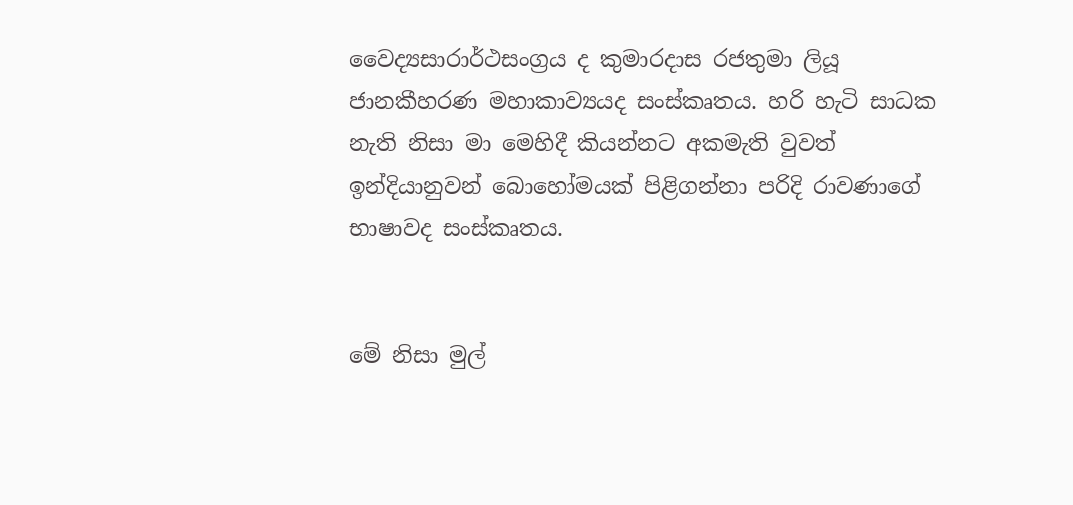වෛද්‍යසාරාර්ථසංග්‍රය ද කුමාරදාස රජතුමා ලියූ ජානකීහරණ මහාකාව්‍යයද සංස්කෘතය. හරි හැටි සාධක නැති නිසා මා මෙහිදී කියන්නට අකමැති වුවත් ඉන්දියානුවන් බොහෝමයක් පිළිගන්නා පරිදි රාවණාගේ භාෂාවද සංස්කෘතය.


මේ නිසා මුල්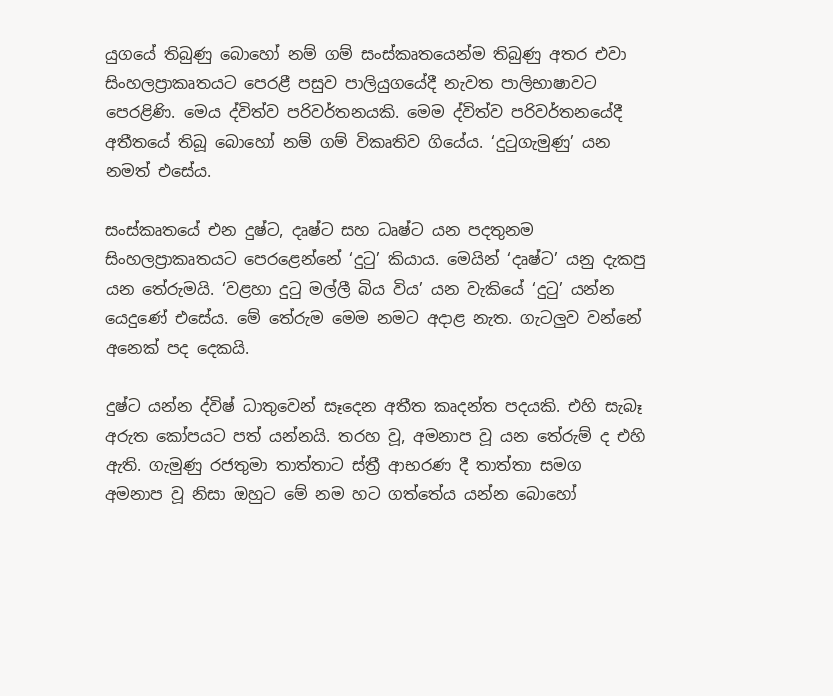යුගයේ තිබුණු බොහෝ නම් ගම් සංස්කෘතයෙන්ම තිබුණු අතර එවා සිංහලප්‍රාකෘතයට පෙරළී පසුව පාලියුගයේදී නැවත පාලිභාෂාවට පෙරළිණි. මෙය ද්විත්ව පරිවර්තනයකි. මෙම ද්විත්ව පරිවර්තනයේදී අතීතයේ තිබූ බොහෝ නම් ගම් විකෘතිව ගියේය. ‘දුටුගැමුණු’ යන නමත් එසේය.

සංස්කෘතයේ එන දුෂ්ට, දෘෂ්ට සහ ධෘෂ්ට යන පදතුනම සිංහලප්‍රාකෘතයට පෙරළෙන්නේ ‘දුටු’ කියාය. මෙයින් ‘දෘෂ්ට’ යනු දැකපු යන තේරුමයි. ‘වළහා දුටු මල්ලී බිය විය’ යන වැකියේ ‘දුටු’ යන්න යෙදුණේ එසේය. මේ තේරුම මෙම නමට අදාළ නැත‍. ගැටලුව වන්නේ අනෙක් පද දෙකයි.

දුෂ්ට යන්න ද්විෂ් ධාතුවෙන් සෑදෙන අතීත කෘදන්ත පදයකි. එහි සැබෑ අරුත කෝපයට පත් යන්නයි. තරහ වූ, අමනාප වූ යන තේරුම් ද එහි ඇති. ගැමුණු රජතුමා තාත්තාට ස්ත්‍රී ආභරණ දී තාත්තා සමග අමනාප වූ නිසා ඔහුට මේ නම හට ගත්තේය යන්න බොහෝ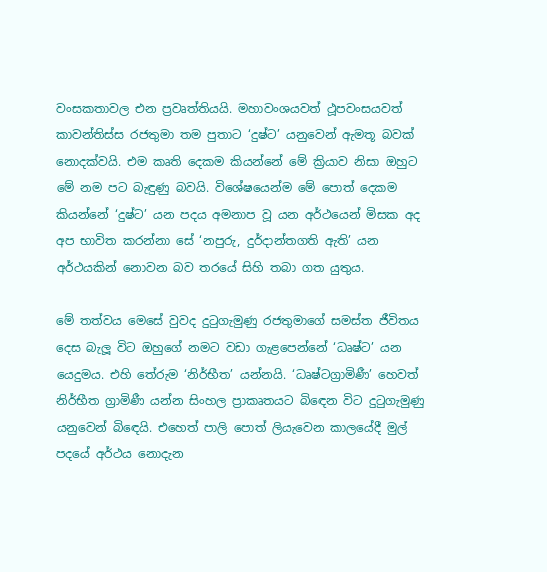වංසකතාවල එන ප්‍රවෘත්තියයි. මහාවංශයවත් ථූපවංසයවත් කාවන්තිස්ස රජතුමා තම පුතාට ‘දුෂ්ට’ යනුවෙන් ඇමතූ බවක් නොදක්වයි. එම කෘති දෙකම කියන්නේ මේ ක්‍රියාව නිසා ඔහුට මේ නම පට බැඳුණු බවයි. විශේෂයෙන්ම මේ පොත් දෙකම කියන්නේ ‘දුෂ්ට’ යන පදය අමනාප වූ යන අර්ථයෙන් මිසක අද අප භාවිත කරන්නා සේ ‘නපුරු, දුර්දාන්තගති ඇති’ යන අර්ථයකින් නොවන බව තරයේ සිහි තබා ගත යුතුය.

මේ තත්වය මෙසේ වුවද දුටුගැමුණු රජතුමාගේ සමස්ත ජීවිතය දෙස බැලූ විට ඔහුගේ නමට වඩා ගැළපෙන්නේ ‘ධෘෂ්ට’ යන යෙදුමය. එහි තේරුම ‘නිර්භීත’ යන්නයි. ‘ධෘෂ්ටග්‍රාමිණී’ හෙවත් නිර්භීත ග්‍රාමිණී යන්න සිංහල ප්‍රාකෘතයට බි‍ඳෙන විට දුටුගැමුණු යනුවෙන් බි‍ඳෙයි. එහෙත් පාලි පොත් ලියැවෙන කාලයේදී මුල් පදයේ අර්ථය නොදැන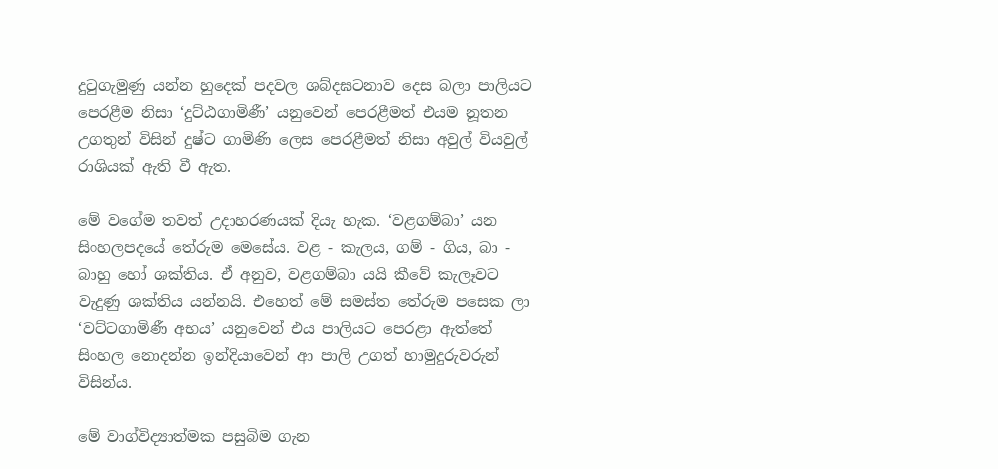දුටුගැමුණු යන්න හුදෙක් පදවල ශබ්දඝටනාව දෙස බලා පාලියට පෙරළීම නිසා ‘දුට්ඨගාමිණී’ යනුවෙන් පෙරළීමත් එයම නූතන උගතුන් විසින් දුෂ්ට ගාමිණි ලෙස පෙරළීමත් නිසා අවුල් වියවුල් රාශියක් ඇති වී ඇත.

මේ වගේම තවත් උදාහරණයක් දියැ හැක. ‘වළගම්බා’ යන සිංහලපදයේ තේරුම මෙසේය. වළ - කැලය, ගම් - ගිය, බා - බාහු හෝ ශක්තිය. ඒ අනුව, වළගම්බා යයි කීවේ කැලෑවට වැදුණු ශක්තිය යන්නයි. එහෙත් මේ සමස්ත තේරුම පසෙක ලා ‘වට්ටගාමිණී අභය’ යනුවෙන් එය පාලියට පෙරළා ඇත්තේ සිංහල නොදන්න ඉන්දියාවෙන් ආ පාලි උගත් හාමුදුරුවරුන් විසින්ය.

මේ වාග්විද්‍යාත්මක පසුබිම ගැන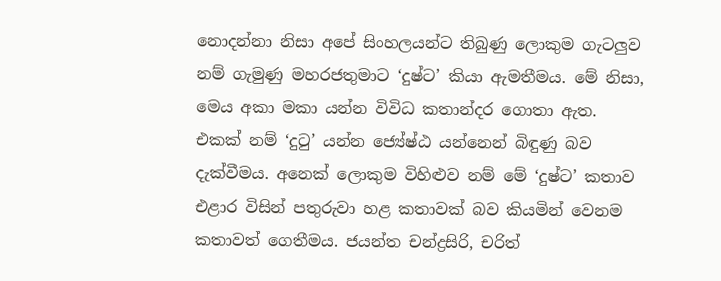නොදන්නා නිසා අපේ සිංහලයන්ට තිබුණු ලොකුම ගැටලුව නම් ගැමුණු මහරජතුමාට ‘දුෂ්ට’ කියා ඇමතීමය. මේ නිසා, මෙය අකා මකා යන්න විවිධ කතාන්දර ගොතා ඇත. එකක් නම් ‘දුටු’ යන්න ජ්‍යේෂ්ඨ යන්නෙන් බිඳුණු බව දැක්වීමය. අනෙක් ලොකුම විහිළුව නම් මේ ‘දුෂ්ට’ කතාව එළාර විසින් පතුරුවා හළ කතාවක් බව කියමින් වෙනම කතාවත් ගෙතීමය. ජයන්ත චන්ද්‍රසිරි, චරිත්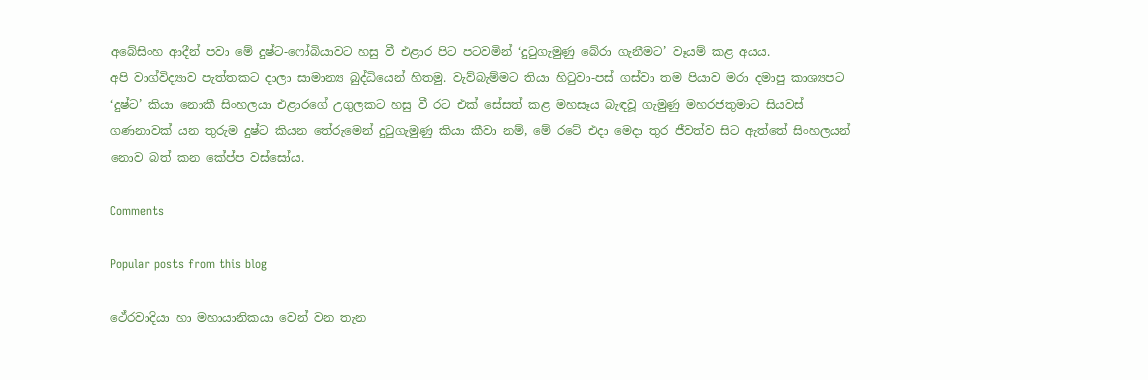අබේසිංහ ආදීන් පවා මේ දුෂ්ට-ෆෝබියාවට හසු වී එළාර පිට පටවමින් ‘දුටුගැමුණු බේරා ගැනීමට’ වෑයම් කළ අයය.
අපි වාග්විද්‍යාව පැත්තකට දාලා සාමාන්‍ය බුද්ධියෙන් හිතමු. වැව්බැම්මට තියා හිටුවා-පස් ගස්වා තම පියාව මරා දමාපු කාශ්‍යපට ‘දුෂ්ට’ කියා නොකී සිංහලයා එළාරගේ උගුලකට හසු වී රට එක් සේසත් කළ මහසෑය බැඳවූ ගැමුණු මහරජතුමාට සියවස් ගණනාවක් යන තුරුම දුෂ්ට කියන තේරුමෙන් දුටුගැමුණු කියා කීවා නම්, මේ රටේ එදා මෙදා තුර ජීවත්ව සිට ඇත්තේ සිංහලයන් නොව බත් කන ‍කේප්ප වස්සෝය.

Comments

Popular posts from this blog

ථේරවාදියා හා මහායානිකයා වෙන් වන තැන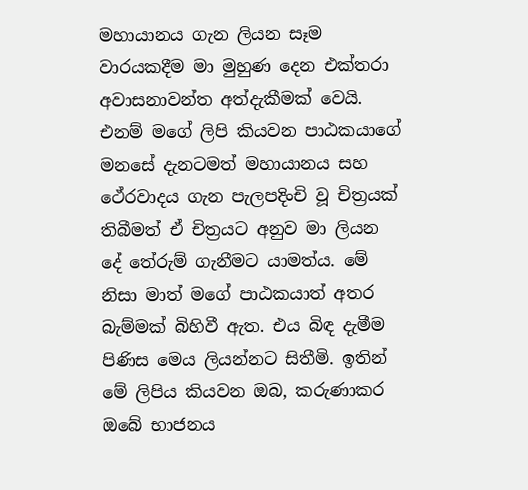මහායානය ගැන ලියන සෑම වාරයකදීම මා මුහුණ දෙන එක්තරා අවාසනාවන්ත අත්දැකීමක් වෙයි. එනම් මගේ ලිපි කියවන පාඨකයාගේ මනසේ දැනටමත් මහායානය සහ ථේරවාදය ගැන පැලපදිංචි වූ චිත්‍රයක් තිබීමත් ඒ චිත්‍රයට අනුව මා ලියන දේ තේරුම් ගැනීමට යාමත්ය. මේ නිසා මාත් මගේ පාඨකයාත් අතර බැම්මක් බිහිවී ඇත. එය බිඳ දැමීම පිණිස මෙය ලියන්නට සිතීමි. ඉතින් මේ ලිපිය කියවන ඔබ, කරුණාකර ඔබේ භාජනය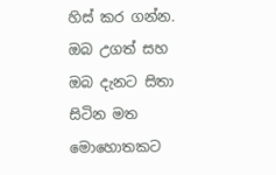හිස් කර ගන්න. ඔබ උගත් සහ ඔබ දැනට සිතා සිටින මත මොහොතකට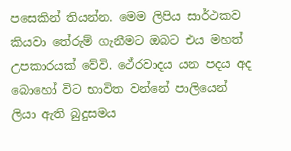පසෙකින් තියන්න. මෙම ලිපිය සාර්ථකව කියවා තේරුම් ගැනීමට ඔබට එය මහත් උපකාරයක් වේවි. ථේරවාදය යන පදය අද බොහෝ විට භාවිත වන්නේ පාලියෙන් ලියා ඇති බුදුසමය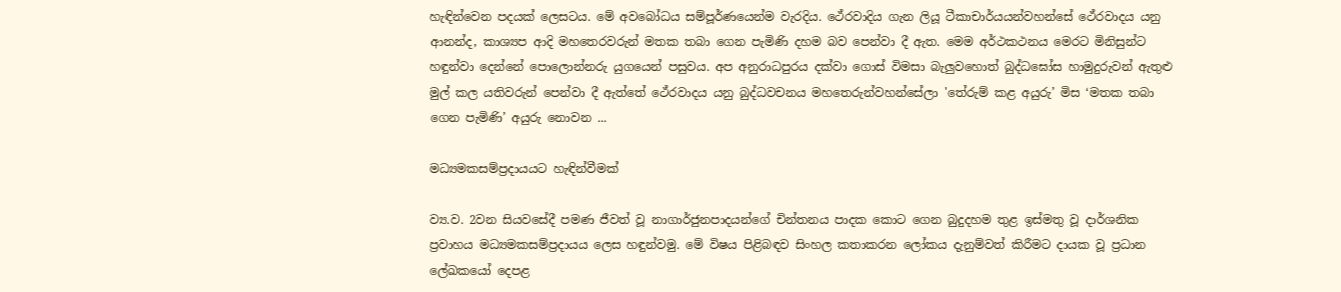හැඳින්වෙන පදයක් ලෙසටය. මේ අවබෝධය සම්පූර්ණයෙන්ම වැරදිය. ථේරවාදිය ගැන ලියූ ටීකාචාර්යයන්වහන්සේ ථේරවාදය යනු ආනන්ද, කාශ්‍යප ආදි මහතෙරවරුන් මතක තබා ගෙන පැමිණි දහම බව පෙන්වා දී ඇත. මෙම අර්ථකථනය මෙරට මිනිසුන්ට හඳුන්වා දෙන්නේ පොලොන්නරු යුගයෙන් පසුවය. අප අනුරාධපුරය දක්වා ගොස් විමසා බැලුවහොත් බුද්ධඝෝස හාමුදුරුවන් ඇතුළු මුල් කල යතිවරුන් පෙන්වා දී ඇත්තේ ථේරවාදය යනු බුද්ධවචනය මහතෙරුන්වහන්සේලා 'තේරුම් කළ අයුරු’ මිස ‘මතක තබා ගෙන පැමිණි’ අයුරු නොවන ...

මධ්‍යමකසම්ප්‍රදායයට හැඳින්වීමක්

ව්‍ය.ව. 2වන සියව‍‍‍සේදී පමණ ජීවත් වූ නාගාර්ජුනපාදයන්‍‍ගේ චින්තනය පාදක කොට ගෙන බුදුදහම තුළ ඉස්මතු වූ දාර්ශනික ප්‍රවාහය මධ්‍යමකසම්ප්‍රදායය ලෙස හඳුන්වමු. මේ විෂය පිළිබඳව සිංහල කතාකරන ලෝකය දැනුම්වත් කිරීමට දායක වූ ප්‍රධාන ලේඛකයෝ දෙපළ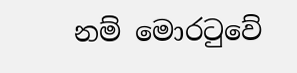නම් මොරටුවේ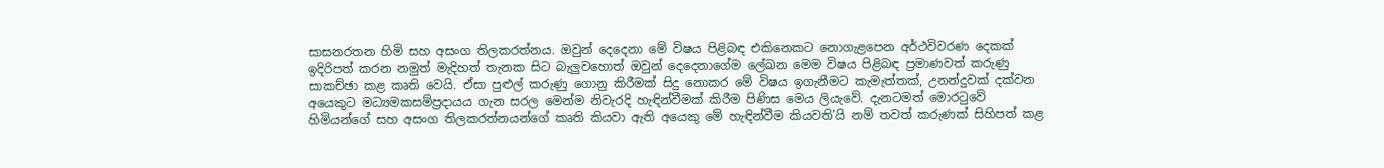සාසනරතන හිමි සහ අසංග තිලකරත්නය. ඔවුන් දෙදෙනා මේ විෂය පිළිබඳ එකිනෙකට නොගැළපෙන අර්ථවිවරණ දෙකක් ඉදිරිපත් කරන නමුත් මැදිහත් තැනක සිට බැලුවහොත් ඔවුන් දෙදෙනාගේම ලේඛන මෙම විෂය පිළිබඳ ප්‍රමාණවත් කරුණු සාකච්ඡා කළ කෘති වෙයි. ඒසා පුළුල් කරුණු ගොනු කිරීමක් සිදු නොකර මේ විෂය ඉගැනීමට කැමැත්තක්, උනන්දුවක් දක්වන අයෙකුට මධ්‍යමකසම්ප්‍රදායය ගැන සරල මෙන්ම නිවැරදි හැඳින්වීමක් කිරීම පිණිස මෙය ලියැවේ. දැනටමත් මොරටුවේ හිමියන්ගේ සහ අසංග තිලකරත්නයන්ගේ කෘති කියවා ඇති ‍අයෙකු මේ හැඳින්වීම කියවති’යි නම් තවත් කරුණක් සිහිපත් කළ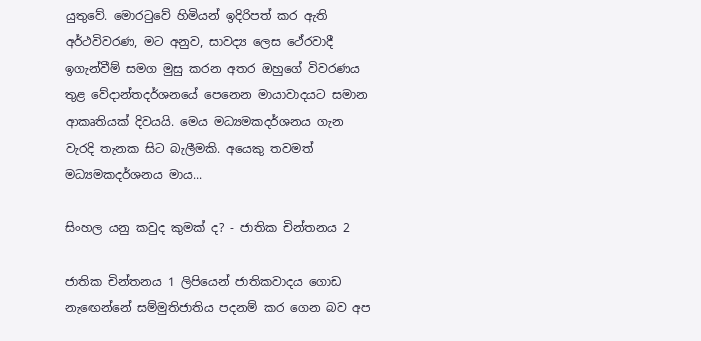යුතුවේ. මොරටුවේ හිමියන් ඉදිරිපත් කර ඇති අර්ථවිවරණ, මට අනුව, සාවද්‍ය ලෙස ථේරවාදී ඉගැන්වීම් සමග මුසු කරන අතර ඔහුගේ විවරණය තුළ වේදාන්තදර්ශනයේ පෙනෙන මායාවාදයට සමාන ආකෘතියක් දිවයයි. මෙය මධ්‍යමකදර්ශනය ගැන වැරදි තැනක සිට බැලීමකි. අයෙකු තවමත් මධ්‍යමකදර්ශනය මාය...

සිංහල යනු කවුද කුමක් ද? - ජාතික චින්තනය 2

ජාතික චින්තනය 1 ලිපියෙන් ජාතිකවාදය ගොඩ නැඟෙන්නේ සම්මුතිජාතිය පදනම් කර ගෙන බව අප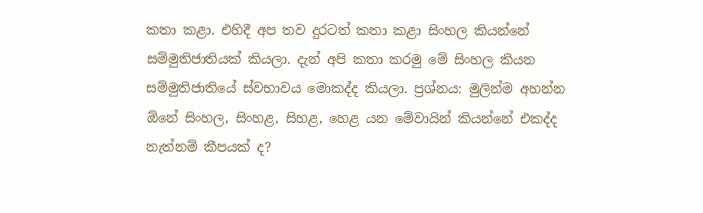කතා කළා. එහිදී අප තව දුරටත් කතා කළා සිංහල කියන්නේ සම්මුතිජාතියක් කියලා. දැන් අපි කතා කරමු මේ සිංහල කියන සම්මුතිජාතියේ ස්වභාවය මොකද්ද කියලා. ප්‍රශ්නය: මුලින්ම අහන්න ඕනේ සිංහල, සිංහළ, සිහළ, හෙළ යන මේවායින් කියන්නේ එකද්ද නැත්නම් කීපයක් ද?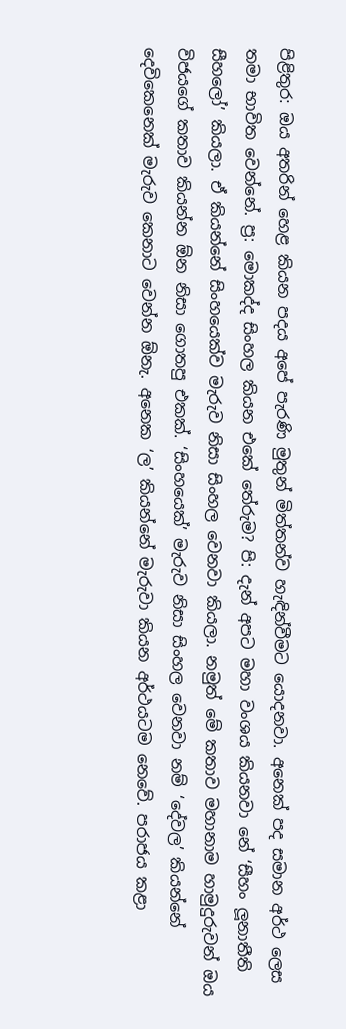පිළිතුර: ඔය අතරින් හෙළ කියන පදය අපේ පැරණි මුතුන් මිත්තන්ව හැඳින්වීමට යොදනවා. අනෙක් පද සමාන අර්ථ ලෙස තමා භාවිත වෙන්නේ. ප්‍ර: මොකද්ද සිංහල කියන එකේ තේරුම? පි: දැන් අපට මහා වංශය කියනවා නේ ‘සීහං ලූනාතීති සීහලෝ’ කියලා. ඒ කියන්නේ සිංහයෙක්ව මැරුව නිසා සිංහල වෙනවා කියලා. නමුත් මේ කතාව මහානාම හාමුදුරුවන් ඔය විජයගේ කතාව කියන්න ඕන නිසා ගොතපු එකක්. ‘සිංහයෙක්’ මැරුව නිසා සිංහල වෙනවා නම් ‘දේවල’ කියන්නේ දෙවිකෙනෙක් මැරුව කෙනාට වෙන්න ඕනැ. අනෙක ‘ල’ කියන්නේ මැරුවා කියන අර්ථයටම නෙවේ. පරාජය කළා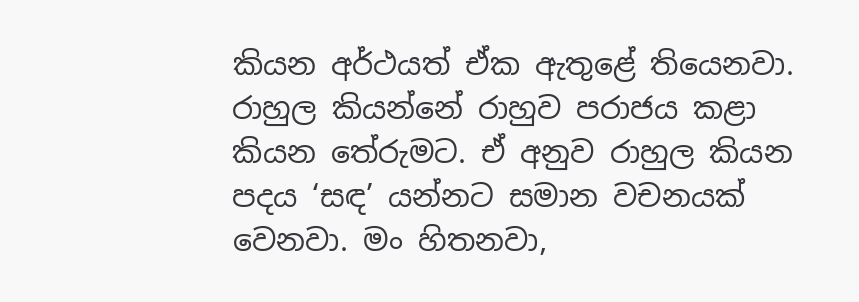කියන අර්ථයත් ඒක ඇතුළේ තියෙනවා. රාහුල කියන්නේ රාහුව පරාජය කළා කියන තේරුමට. ඒ අනුව රාහුල කියන පදය ‘සඳ’ යන්නට සමාන වචනයක් වෙනවා. මං හිතනවා,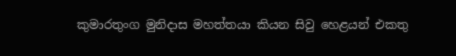කුමාරතුංග මුනිදාස මහත්තයා කියන සිවු හෙළයන් එකතු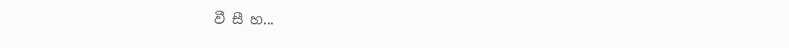වී සී හ...